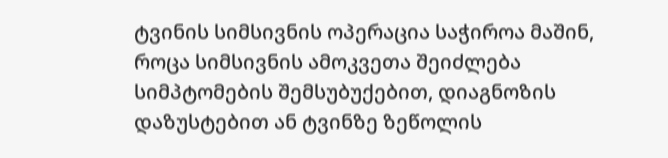ტვინის სიმსივნის ოპერაცია საჭიროა მაშინ, როცა სიმსივნის ამოკვეთა შეიძლება სიმპტომების შემსუბუქებით, დიაგნოზის დაზუსტებით ან ტვინზე ზეწოლის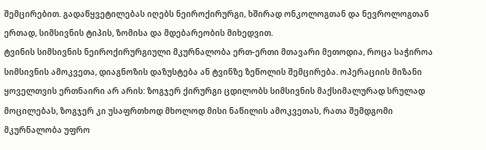შემცირებით. გადაწყვეტილებას იღებს ნეიროქირურგი, ხშირად ონკოლოგთან და ნევროლოგთან ერთად, სიმსივნის ტიპის, ზომისა და მდებარეობის მიხედვით.
ტვინის სიმსივნის ნეიროქირურგიული მკურნალობა ერთ-ერთი მთავარი მეთოდია, როცა საჭიროა სიმსივნის ამოკვეთა, დიაგნოზის დაზუსტება ან ტვინზე ზეწოლის შემცირება. ოპერაციის მიზანი ყოველთვის ერთნაირი არ არის: ზოგჯერ ქირურგი ცდილობს სიმსივნის მაქსიმალურად სრულად მოცილებას, ზოგჯერ კი უსაფრთხოდ მხოლოდ მისი ნაწილის ამოკვეთას, რათა შემდგომი მკურნალობა უფრო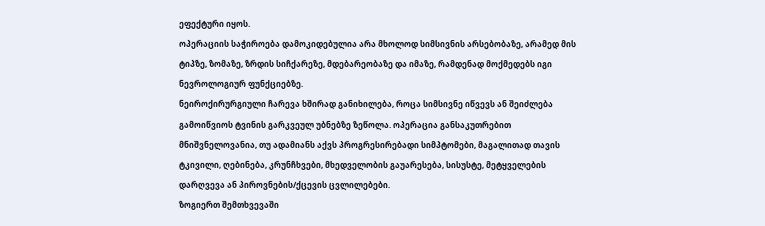ეფექტური იყოს.
ოპერაციის საჭიროება დამოკიდებულია არა მხოლოდ სიმსივნის არსებობაზე, არამედ მის ტიპზე, ზომაზე, ზრდის სიჩქარეზე, მდებარეობაზე და იმაზე, რამდენად მოქმედებს იგი ნევროლოგიურ ფუნქციებზე.
ნეიროქირურგიული ჩარევა ხშირად განიხილება, როცა სიმსივნე იწვევს ან შეიძლება გამოიწვიოს ტვინის გარკვეულ უბნებზე ზეწოლა. ოპერაცია განსაკუთრებით მნიშვნელოვანია, თუ ადამიანს აქვს პროგრესირებადი სიმპტომები, მაგალითად თავის ტკივილი, ღებინება, კრუნჩხვები, მხედველობის გაუარესება, სისუსტე, მეტყველების დარღვევა ან პიროვნების/ქცევის ცვლილებები.
ზოგიერთ შემთხვევაში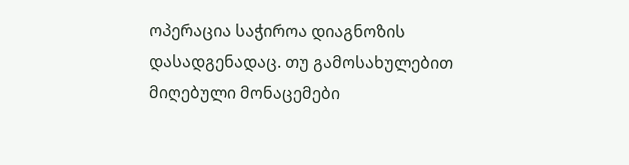ოპერაცია საჭიროა დიაგნოზის დასადგენადაც. თუ გამოსახულებით მიღებული მონაცემები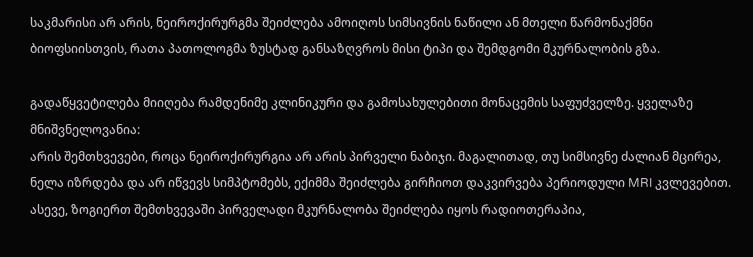საკმარისი არ არის, ნეიროქირურგმა შეიძლება ამოიღოს სიმსივნის ნაწილი ან მთელი წარმონაქმნი ბიოფსიისთვის, რათა პათოლოგმა ზუსტად განსაზღვროს მისი ტიპი და შემდგომი მკურნალობის გზა.

გადაწყვეტილება მიიღება რამდენიმე კლინიკური და გამოსახულებითი მონაცემის საფუძველზე. ყველაზე მნიშვნელოვანია:
არის შემთხვევები, როცა ნეიროქირურგია არ არის პირველი ნაბიჯი. მაგალითად, თუ სიმსივნე ძალიან მცირეა, ნელა იზრდება და არ იწვევს სიმპტომებს, ექიმმა შეიძლება გირჩიოთ დაკვირვება პერიოდული MRI კვლევებით. ასევე, ზოგიერთ შემთხვევაში პირველადი მკურნალობა შეიძლება იყოს რადიოთერაპია,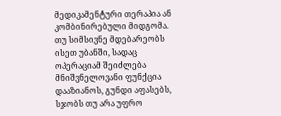მედიკამენტური თერაპია ან კომბინირებული მიდგომა.
თუ სიმსივნე მდებარეობს ისეთ უბანში, სადაც ოპერაციამ შეიძლება მნიშვნელოვანი ფუნქცია დააზიანოს, გუნდი აფასებს, სჯობს თუ არა უფრო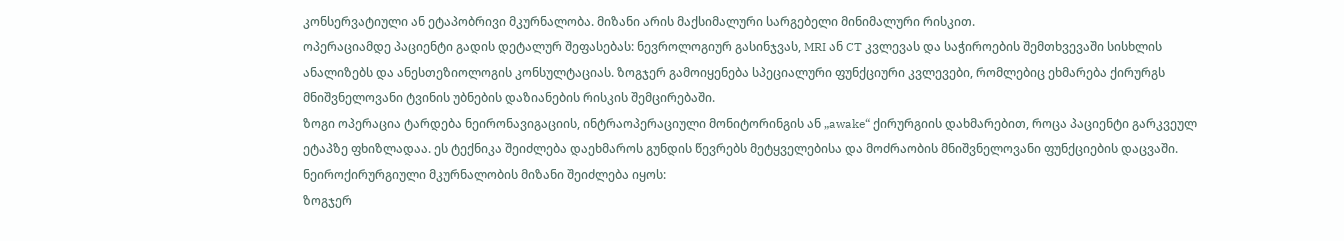კონსერვატიული ან ეტაპობრივი მკურნალობა. მიზანი არის მაქსიმალური სარგებელი მინიმალური რისკით.
ოპერაციამდე პაციენტი გადის დეტალურ შეფასებას: ნევროლოგიურ გასინჯვას, MRI ან CT კვლევას და საჭიროების შემთხვევაში სისხლის ანალიზებს და ანესთეზიოლოგის კონსულტაციას. ზოგჯერ გამოიყენება სპეციალური ფუნქციური კვლევები, რომლებიც ეხმარება ქირურგს მნიშვნელოვანი ტვინის უბნების დაზიანების რისკის შემცირებაში.
ზოგი ოპერაცია ტარდება ნეირონავიგაციის, ინტრაოპერაციული მონიტორინგის ან „awake“ ქირურგიის დახმარებით, როცა პაციენტი გარკვეულ ეტაპზე ფხიზლადაა. ეს ტექნიკა შეიძლება დაეხმაროს გუნდის წევრებს მეტყველებისა და მოძრაობის მნიშვნელოვანი ფუნქციების დაცვაში.
ნეიროქირურგიული მკურნალობის მიზანი შეიძლება იყოს:
ზოგჯერ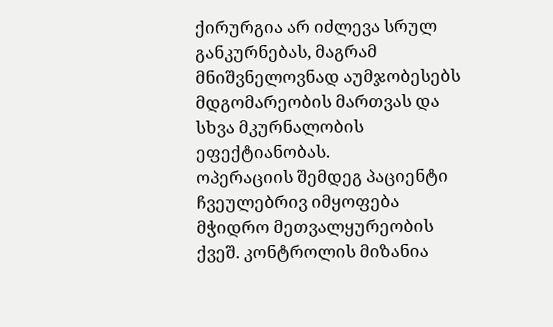ქირურგია არ იძლევა სრულ განკურნებას, მაგრამ მნიშვნელოვნად აუმჯობესებს მდგომარეობის მართვას და სხვა მკურნალობის ეფექტიანობას.
ოპერაციის შემდეგ პაციენტი ჩვეულებრივ იმყოფება მჭიდრო მეთვალყურეობის ქვეშ. კონტროლის მიზანია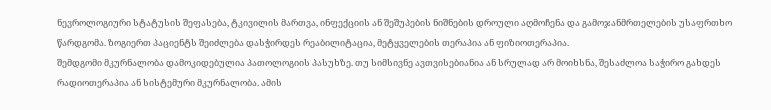ნევროლოგიური სტატუსის შეფასება, ტკივილის მართვა, ინფექციის ან შეშუპების ნიშნების დროული აღმოჩენა და გამოჯანმრთელების უსაფრთხო წარდგომა. ზოგიერთ პაციენტს შეიძლება დასჭირდეს რეაბილიტაცია, მეტყველების თერაპია ან ფიზიოთერაპია.
შემდგომი მკურნალობა დამოკიდებულია პათოლოგიის პასუხზე. თუ სიმსივნე ავთვისებიანია ან სრულად არ მოიხსნა, შესაძლოა საჭირო გახდეს რადიოთერაპია ან სისტემური მკურნალობა. ამის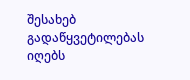შესახებ გადაწყვეტილებას იღებს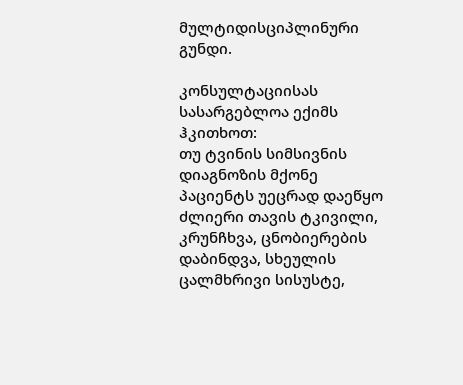მულტიდისციპლინური გუნდი.

კონსულტაციისას სასარგებლოა ექიმს ჰკითხოთ:
თუ ტვინის სიმსივნის დიაგნოზის მქონე პაციენტს უეცრად დაეწყო ძლიერი თავის ტკივილი, კრუნჩხვა, ცნობიერების დაბინდვა, სხეულის ცალმხრივი სისუსტე,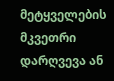მეტყველების მკვეთრი დარღვევა ან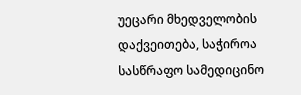უეცარი მხედველობის დაქვეითება, საჭიროა სასწრაფო სამედიცინო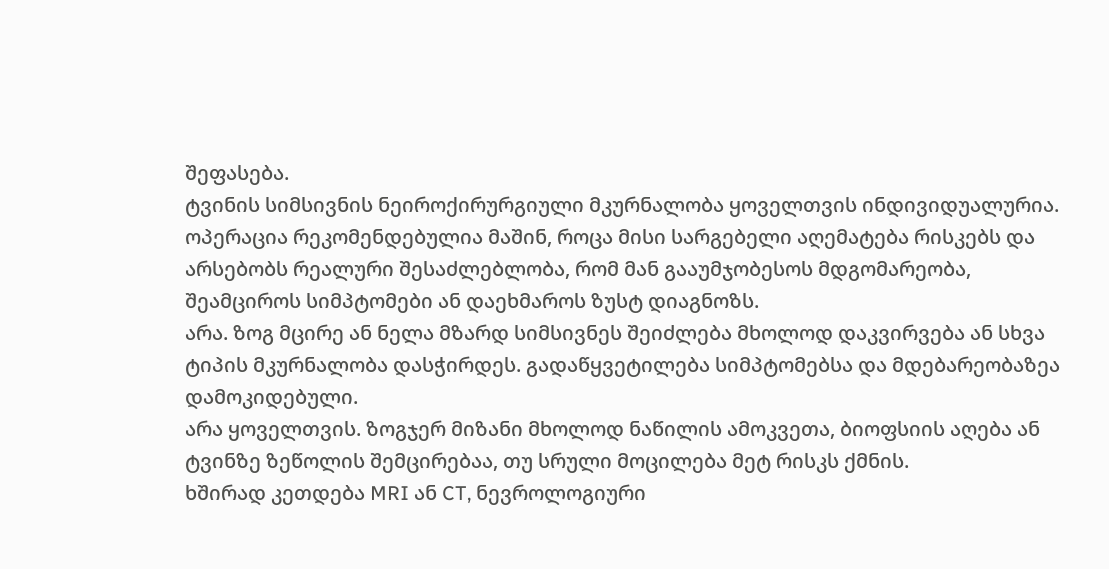შეფასება.
ტვინის სიმსივნის ნეიროქირურგიული მკურნალობა ყოველთვის ინდივიდუალურია. ოპერაცია რეკომენდებულია მაშინ, როცა მისი სარგებელი აღემატება რისკებს და არსებობს რეალური შესაძლებლობა, რომ მან გააუმჯობესოს მდგომარეობა, შეამციროს სიმპტომები ან დაეხმაროს ზუსტ დიაგნოზს.
არა. ზოგ მცირე ან ნელა მზარდ სიმსივნეს შეიძლება მხოლოდ დაკვირვება ან სხვა ტიპის მკურნალობა დასჭირდეს. გადაწყვეტილება სიმპტომებსა და მდებარეობაზეა დამოკიდებული.
არა ყოველთვის. ზოგჯერ მიზანი მხოლოდ ნაწილის ამოკვეთა, ბიოფსიის აღება ან ტვინზე ზეწოლის შემცირებაა, თუ სრული მოცილება მეტ რისკს ქმნის.
ხშირად კეთდება MRI ან CT, ნევროლოგიური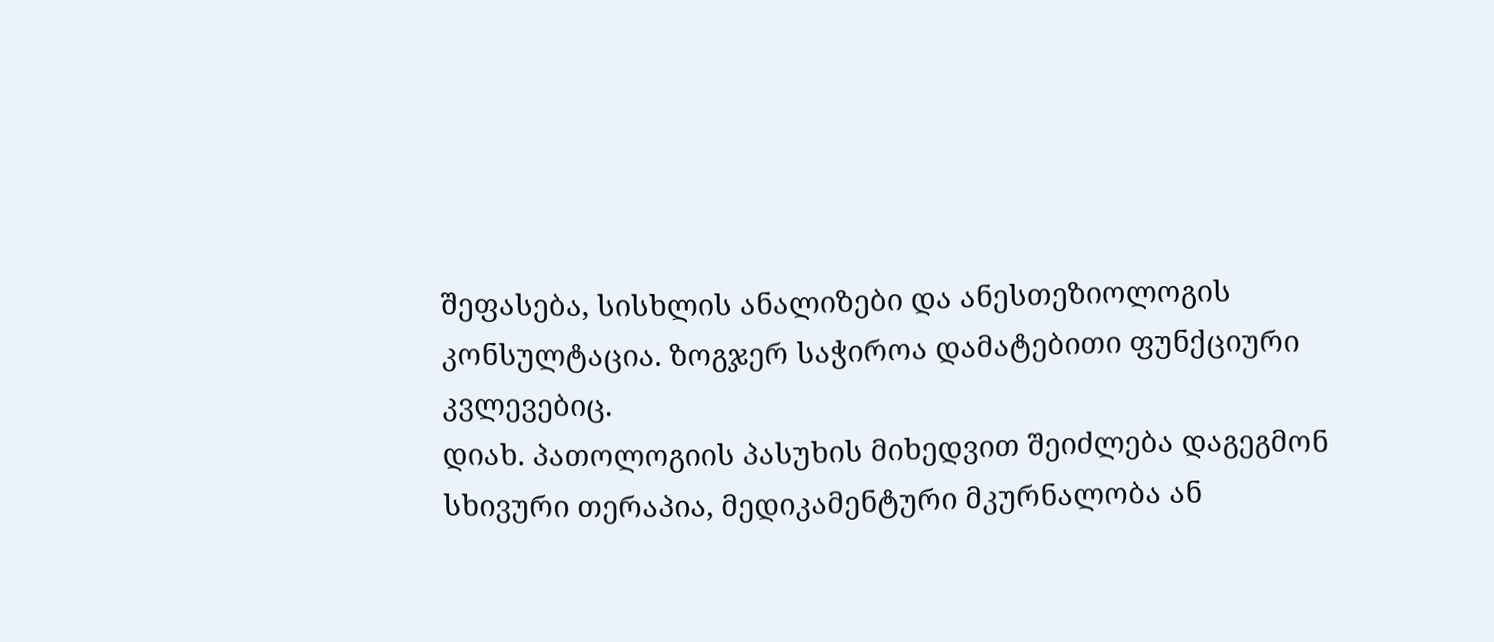შეფასება, სისხლის ანალიზები და ანესთეზიოლოგის კონსულტაცია. ზოგჯერ საჭიროა დამატებითი ფუნქციური კვლევებიც.
დიახ. პათოლოგიის პასუხის მიხედვით შეიძლება დაგეგმონ სხივური თერაპია, მედიკამენტური მკურნალობა ან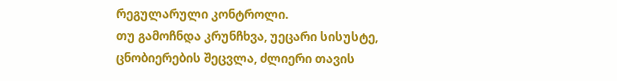რეგულარული კონტროლი.
თუ გამოჩნდა კრუნჩხვა, უეცარი სისუსტე, ცნობიერების შეცვლა, ძლიერი თავის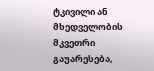ტკივილი ან მხედველობის მკვეთრი გაუარესება,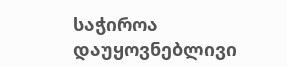საჭიროა დაუყოვნებლივი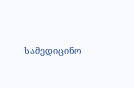სამედიცინო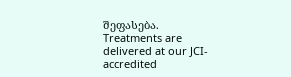შეფასება.
Treatments are delivered at our JCI-accredited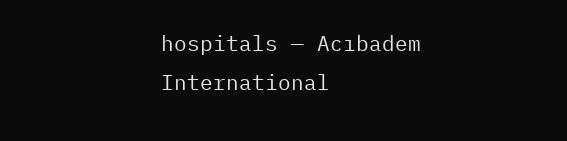hospitals — Acıbadem International